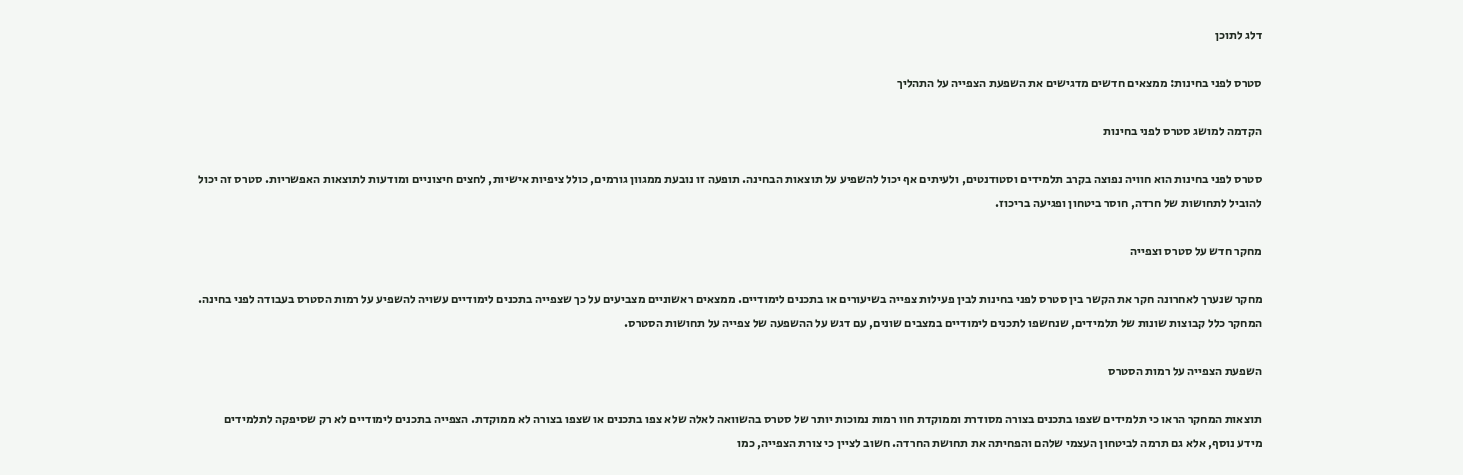דלג לתוכן

סטרס לפני בחינות: ממצאים חדשים מדגישים את השפעת הצפייה על התהליך

הקדמה למושג סטרס לפני בחינות

סטרס לפני בחינות הוא חוויה נפוצה בקרב תלמידים וסטודנטים, ולעיתים אף יכול להשפיע על תוצאות הבחינה. תופעה זו נובעת ממגוון גורמים, כולל ציפיות אישיות, לחצים חיצוניים ומודעות לתוצאות האפשריות. סטרס זה יכול להוביל לתחושות של חרדה, חוסר ביטחון ופגיעה בריכוז.

מחקר חדש על סטרס וצפייה

מחקר שנערך לאחרונה חקר את הקשר בין סטרס לפני בחינות לבין פעילות צפייה בשיעורים או בתכנים לימודיים. ממצאים ראשוניים מצביעים על כך שצפייה בתכנים לימודיים עשויה להשפיע על רמות הסטרס בעבודה לפני בחינה. המחקר כלל קבוצות שונות של תלמידים, שנחשפו לתכנים לימודיים במצבים שונים, עם דגש על ההשפעה של צפייה על תחושות הסטרס.

השפעת הצפייה על רמות הסטרס

תוצאות המחקר הראו כי תלמידים שצפו בתכנים בצורה מסודרת וממוקדת חוו רמות נמוכות יותר של סטרס בהשוואה לאלה שלא צפו בתכנים או שצפו בצורה לא ממוקדת. הצפייה בתכנים לימודיים לא רק שסיפקה לתלמידים מידע נוסף, אלא גם תרמה לביטחון העצמי שלהם והפחיתה את תחושת החרדה. חשוב לציין כי צורת הצפייה, כמו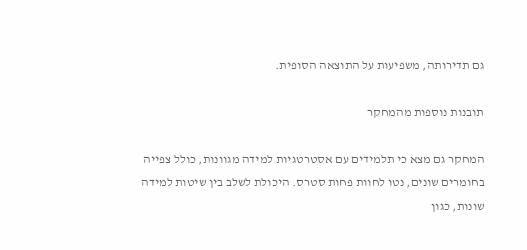גם תדירותה, משפיעות על התוצאה הסופית.

תובנות נוספות מהמחקר

המחקר גם מצא כי תלמידים עם אסטרטגיות למידה מגוונות, כולל צפייה בחומרים שונים, נטו לחוות פחות סטרס. היכולת לשלב בין שיטות למידה שונות, כגון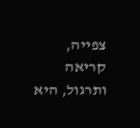צפייה, קריאה ותרגול, היא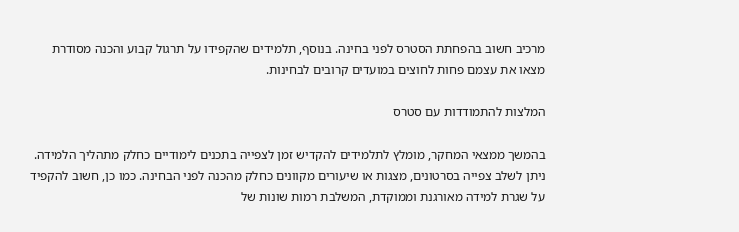מרכיב חשוב בהפחתת הסטרס לפני בחינה. בנוסף, תלמידים שהקפידו על תרגול קבוע והכנה מסודרת מצאו את עצמם פחות לחוצים במועדים קרובים לבחינות.

המלצות להתמודדות עם סטרס

בהמשך ממצאי המחקר, מומלץ לתלמידים להקדיש זמן לצפייה בתכנים לימודיים כחלק מתהליך הלמידה. ניתן לשלב צפייה בסרטונים, מצגות או שיעורים מקוונים כחלק מהכנה לפני הבחינה. כמו כן, חשוב להקפיד על שגרת למידה מאורגנת וממוקדת, המשלבת רמות שונות של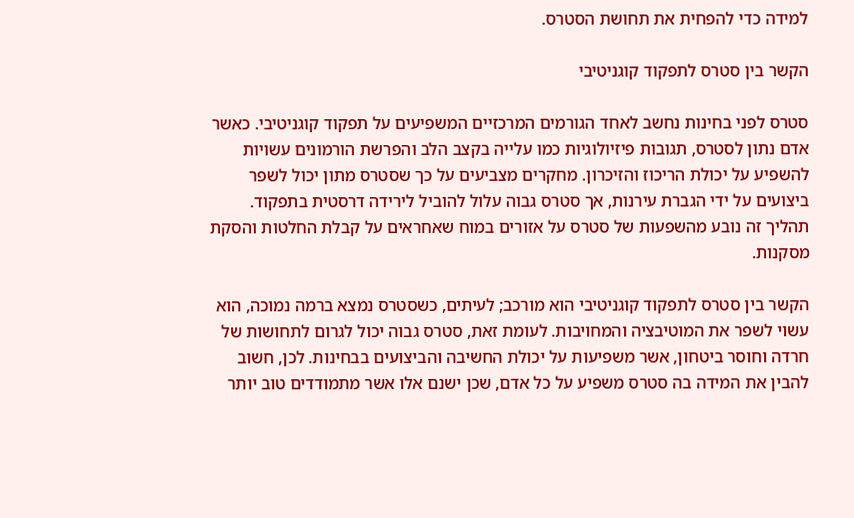למידה כדי להפחית את תחושת הסטרס.

הקשר בין סטרס לתפקוד קוגניטיבי

סטרס לפני בחינות נחשב לאחד הגורמים המרכזיים המשפיעים על תפקוד קוגניטיבי. כאשר אדם נתון לסטרס, תגובות פיזיולוגיות כמו עלייה בקצב הלב והפרשת הורמונים עשויות להשפיע על יכולת הריכוז והזיכרון. מחקרים מצביעים על כך שסטרס מתון יכול לשפר ביצועים על ידי הגברת עירנות, אך סטרס גבוה עלול להוביל לירידה דרסטית בתפקוד. תהליך זה נובע מהשפעות של סטרס על אזורים במוח שאחראים על קבלת החלטות והסקת מסקנות.

הקשר בין סטרס לתפקוד קוגניטיבי הוא מורכב; לעיתים, כשסטרס נמצא ברמה נמוכה, הוא עשוי לשפר את המוטיבציה והמחויבות. לעומת זאת, סטרס גבוה יכול לגרום לתחושות של חרדה וחוסר ביטחון, אשר משפיעות על יכולת החשיבה והביצועים בבחינות. לכן, חשוב להבין את המידה בה סטרס משפיע על כל אדם, שכן ישנם אלו אשר מתמודדים טוב יותר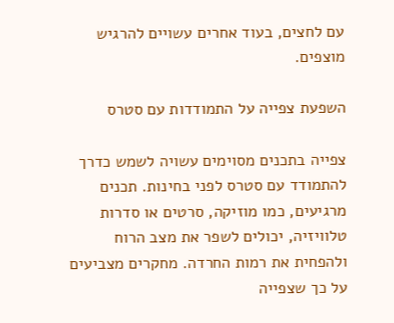עם לחצים, בעוד אחרים עשויים להרגיש מוצפים.

השפעת צפייה על התמודדות עם סטרס

צפייה בתכנים מסוימים עשויה לשמש כדרך להתמודד עם סטרס לפני בחינות. תכנים מרגיעים, כמו מוזיקה, סרטים או סדרות טלוויזיה, יכולים לשפר את מצב הרוח ולהפחית את רמות החרדה. מחקרים מצביעים על כך שצפייה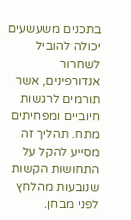בתכנים משעשעים יכולה להוביל לשחרור אנדורפינים, אשר תורמים לרגשות חיוביים ומפחיתים מתח. תהליך זה מסייע להקל על התחושות הקשות שנובעות מהלחץ לפני מבחן.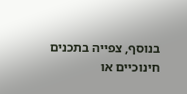בנוסף, צפייה בתכנים חינוכיים או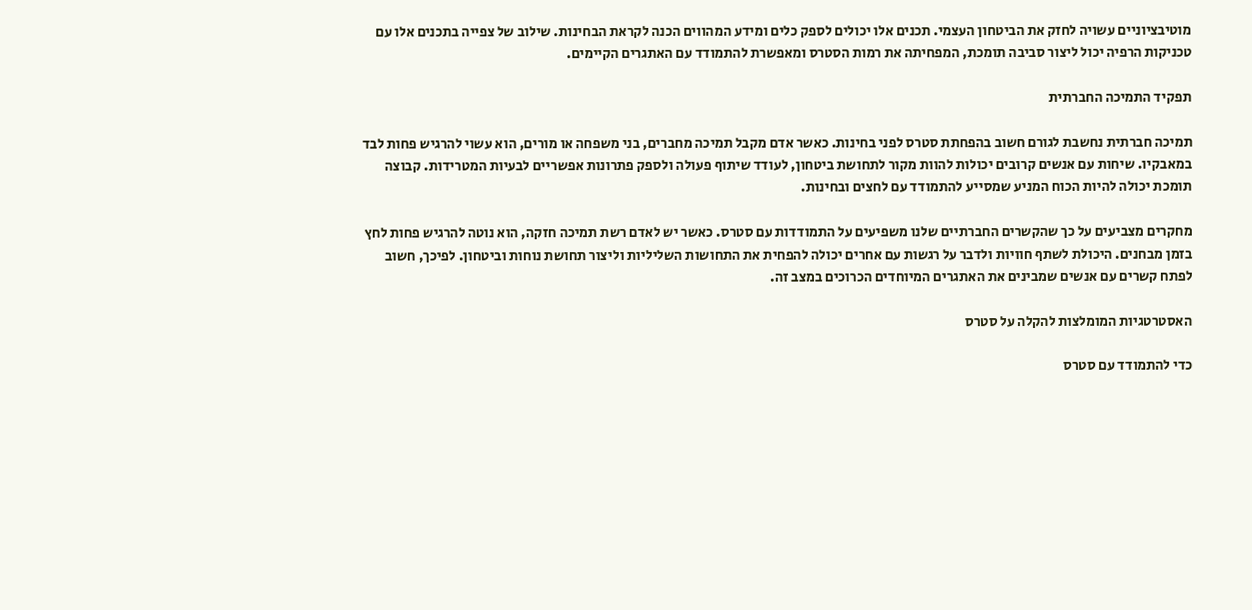מוטיבציוניים עשויה לחזק את הביטחון העצמי. תכנים אלו יכולים לספק כלים ומידע המהווים הכנה לקראת הבחינות. שילוב של צפייה בתכנים אלו עם טכניקות הרפיה יכול ליצור סביבה תומכת, המפחיתה את רמות הסטרס ומאפשרת להתמודד עם האתגרים הקיימים.

תפקיד התמיכה החברתית

תמיכה חברתית נחשבת לגורם חשוב בהפחתת סטרס לפני בחינות. כאשר אדם מקבל תמיכה מחברים, בני משפחה או מורים, הוא עשוי להרגיש פחות לבד במאבקיו. שיחות עם אנשים קרובים יכולות להוות מקור לתחושת ביטחון, לעודד שיתוף פעולה ולספק פתרונות אפשריים לבעיות המטרידות. קבוצה תומכת יכולה להיות הכוח המניע שמסייע להתמודד עם לחצים ובחינות.

מחקרים מצביעים על כך שהקשרים החברתיים שלנו משפיעים על התמודדות עם סטרס. כאשר יש לאדם רשת תמיכה חזקה, הוא נוטה להרגיש פחות לחץ בזמן מבחנים. היכולת לשתף חוויות ולדבר על רגשות עם אחרים יכולה להפחית את התחושות השליליות וליצור תחושת נוחות וביטחון. לפיכך, חשוב לפתח קשרים עם אנשים שמבינים את האתגרים המיוחדים הכרוכים במצב זה.

האסטרטגיות המומלצות להקלה על סטרס

כדי להתמודד עם סטרס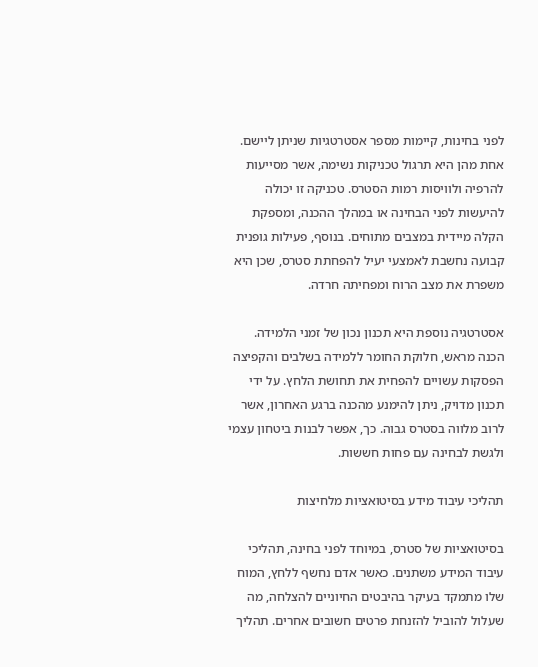לפני בחינות, קיימות מספר אסטרטגיות שניתן ליישם. אחת מהן היא תרגול טכניקות נשימה, אשר מסייעות להרפיה ולוויסות רמות הסטרס. טכניקה זו יכולה להיעשות לפני הבחינה או במהלך ההכנה, ומספקת הקלה מיידית במצבים מתוחים. בנוסף, פעילות גופנית קבועה נחשבת לאמצעי יעיל להפחתת סטרס, שכן היא משפרת את מצב הרוח ומפחיתה חרדה.

אסטרטגיה נוספת היא תכנון נכון של זמני הלמידה. הכנה מראש, חלוקת החומר ללמידה בשלבים והקפיצה הפסקות עשויים להפחית את תחושת הלחץ. על ידי תכנון מדויק, ניתן להימנע מהכנה ברגע האחרון, אשר לרוב מלווה בסטרס גבוה. כך, אפשר לבנות ביטחון עצמי ולגשת לבחינה עם פחות חששות.

תהליכי עיבוד מידע בסיטואציות מלחיצות

בסיטואציות של סטרס, במיוחד לפני בחינה, תהליכי עיבוד המידע משתנים. כאשר אדם נחשף ללחץ, המוח שלו מתמקד בעיקר בהיבטים החיוניים להצלחה, מה שעלול להוביל להזנחת פרטים חשובים אחרים. תהליך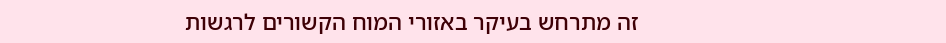זה מתרחש בעיקר באזורי המוח הקשורים לרגשות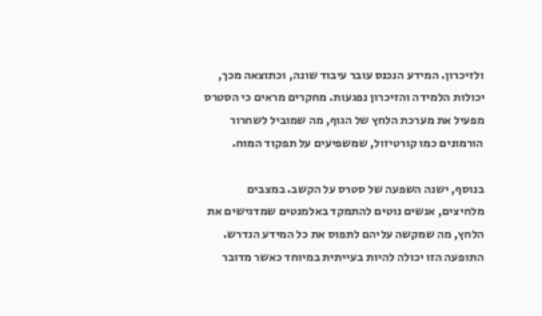ולזיכרון. המידע הנכנס עובר עיבוד שונה, וכתוצאה מכך, יכולות הלמידה והזיכרון נפגעות. מחקרים מראים כי הסטרס מפעיל את מערכת הלחץ של הגוף, מה שמוביל לשחרור הורמונים כמו קורטיזול, שמשפיעים על תפקוד המוח.

בנוסף, ישנה השפעה של סטרס על הקשב. במצבים מלחיצים, אנשים נוטים להתמקד באלמנטים שמדגישים את הלחץ, מה שמקשה עליהם לתפוס את כל המידע הנדרש. התופעה הזו יכולה להיות בעייתית במיוחד כאשר מדובר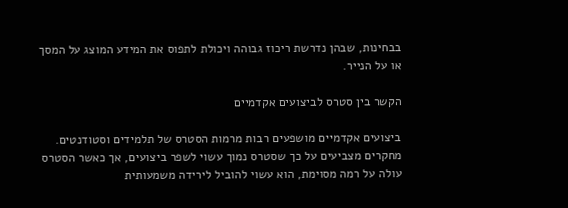בבחינות, שבהן נדרשת ריכוז גבוהה ויכולת לתפוס את המידע המוצג על המסך או על הנייר.

הקשר בין סטרס לביצועים אקדמיים

ביצועים אקדמיים מושפעים רבות מרמות הסטרס של תלמידים וסטודנטים. מחקרים מצביעים על כך שסטרס נמוך עשוי לשפר ביצועים, אך כאשר הסטרס עולה על רמה מסוימת, הוא עשוי להוביל לירידה משמעותית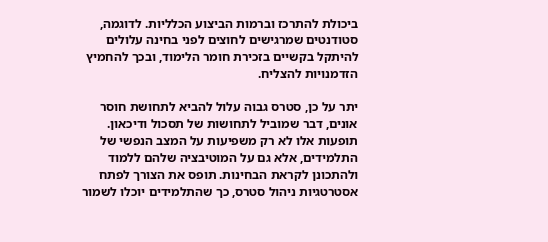ביכולת להתרכז וברמות הביצוע הכלליות. לדוגמה, סטודנטים שמרגישים לחוצים לפני בחינה עלולים להיתקל בקשיים בזכירת חומר הלימוד, ובכך להחמיץ הזדמנויות להצליח.

יתר על כן, סטרס גבוה עלול להביא לתחושת חוסר אונים, דבר שמוביל לתחושות של תסכול ודיכאון. תופעות אלו לא רק משפיעות על המצב הנפשי של התלמידים, אלא גם על המוטיבציה שלהם ללמוד ולהתכונן לקראת הבחינות. תופס את הצורך לפתח אסטרטגיות ניהול סטרס, כך שהתלמידים יוכלו לשמור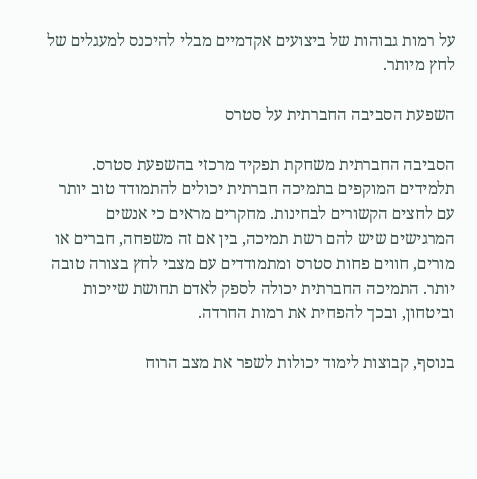על רמות גבוהות של ביצועים אקדמיים מבלי להיכנס למעגלים של לחץ מיותר.

השפעת הסביבה החברתית על סטרס

הסביבה החברתית משחקת תפקיד מרכזי בהשפעת סטרס. תלמידים המוקפים בתמיכה חברתית יכולים להתמודד טוב יותר עם לחצים הקשורים לבחינות. מחקרים מראים כי אנשים המרגישים שיש להם רשת תמיכה, בין אם זה משפחה, חברים או מורים, חווים פחות סטרס ומתמודדים עם מצבי לחץ בצורה טובה יותר. התמיכה החברתית יכולה לספק לאדם תחושת שייכות וביטחון, ובכך להפחית את רמות החרדה.

בנוסף, קבוצות לימוד יכולות לשפר את מצב הרוח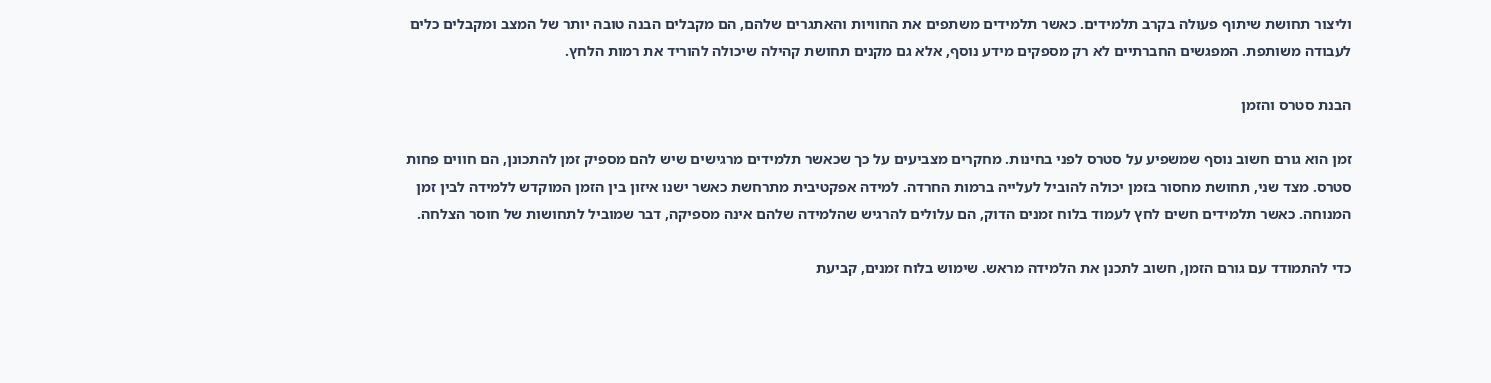וליצור תחושת שיתוף פעולה בקרב תלמידים. כאשר תלמידים משתפים את החוויות והאתגרים שלהם, הם מקבלים הבנה טובה יותר של המצב ומקבלים כלים לעבודה משותפת. המפגשים החברתיים לא רק מספקים מידע נוסף, אלא גם מקנים תחושת קהילה שיכולה להוריד את רמות הלחץ.

הבנת סטרס והזמן

זמן הוא גורם חשוב נוסף שמשפיע על סטרס לפני בחינות. מחקרים מצביעים על כך שכאשר תלמידים מרגישים שיש להם מספיק זמן להתכונן, הם חווים פחות סטרס. מצד שני, תחושת מחסור בזמן יכולה להוביל לעלייה ברמות החרדה. למידה אפקטיבית מתרחשת כאשר ישנו איזון בין הזמן המוקדש ללמידה לבין זמן המנוחה. כאשר תלמידים חשים לחץ לעמוד בלוח זמנים הדוק, הם עלולים להרגיש שהלמידה שלהם אינה מספיקה, דבר שמוביל לתחושות של חוסר הצלחה.

כדי להתמודד עם גורם הזמן, חשוב לתכנן את הלמידה מראש. שימוש בלוח זמנים, קביעת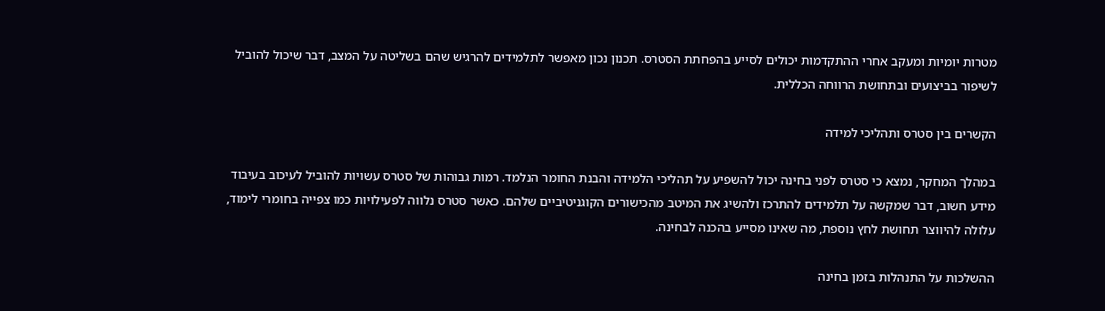מטרות יומיות ומעקב אחרי ההתקדמות יכולים לסייע בהפחתת הסטרס. תכנון נכון מאפשר לתלמידים להרגיש שהם בשליטה על המצב, דבר שיכול להוביל לשיפור בביצועים ובתחושת הרווחה הכללית.

הקשרים בין סטרס ותהליכי למידה

במהלך המחקר, נמצא כי סטרס לפני בחינה יכול להשפיע על תהליכי הלמידה והבנת החומר הנלמד. רמות גבוהות של סטרס עשויות להוביל לעיכוב בעיבוד מידע חשוב, דבר שמקשה על תלמידים להתרכז ולהשיג את המיטב מהכישורים הקוגניטיביים שלהם. כאשר סטרס נלווה לפעילויות כמו צפייה בחומרי לימוד, עלולה להיווצר תחושת לחץ נוספת, מה שאינו מסייע בהכנה לבחינה.

ההשלכות על התנהלות בזמן בחינה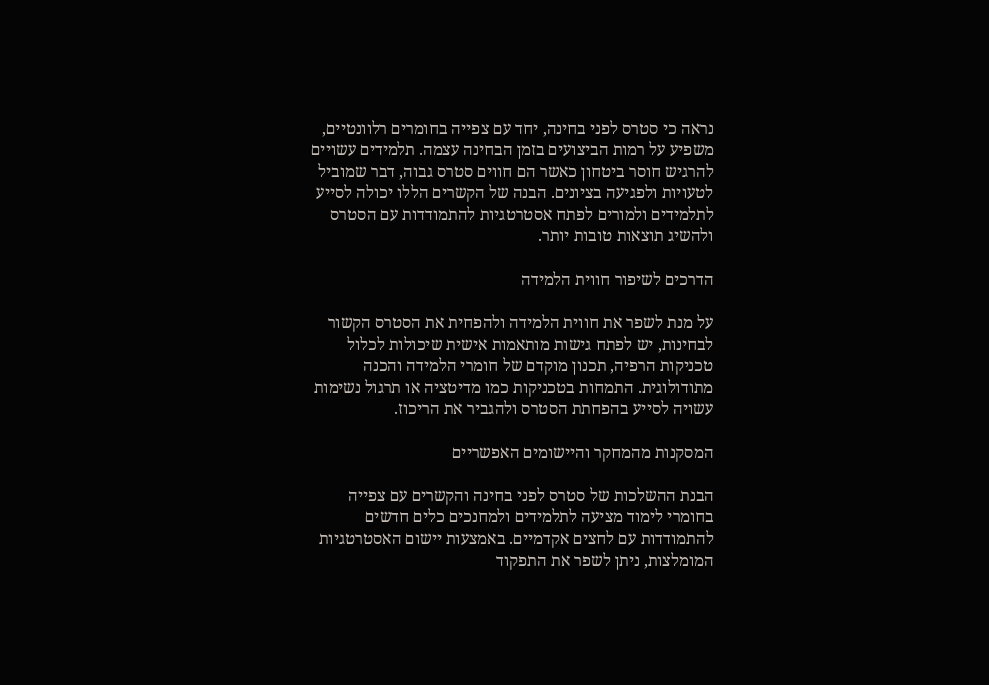נראה כי סטרס לפני בחינה, יחד עם צפייה בחומרים רלוונטיים, משפיע על רמות הביצועים בזמן הבחינה עצמה. תלמידים עשויים להרגיש חוסר ביטחון כאשר הם חווים סטרס גבוה, דבר שמוביל לטעויות ולפגיעה בציונים. הבנה של הקשרים הללו יכולה לסייע לתלמידים ולמורים לפתח אסטרטגיות להתמודדות עם הסטרס ולהשיג תוצאות טובות יותר.

הדרכים לשיפור חווית הלמידה

על מנת לשפר את חווית הלמידה ולהפחית את הסטרס הקשור לבחינות, יש לפתח גישות מותאמות אישית שיכולות לכלול טכניקות הרפיה, תכנון מוקדם של חומרי הלמידה והכנה מתודולוגית. התמחות בטכניקות כמו מדיטציה או תרגול נשימות עשויה לסייע בהפחתת הסטרס ולהגביר את הריכוז.

המסקנות מהמחקר והיישומים האפשריים

הבנת ההשלכות של סטרס לפני בחינה והקשרים עם צפייה בחומרי לימוד מציעה לתלמידים ולמחנכים כלים חדשים להתמודדות עם לחצים אקדמיים. באמצעות יישום האסטרטגיות המומלצות, ניתן לשפר את התפקוד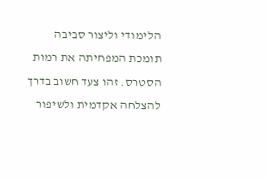הלימודי וליצור סביבה תומכת המפחיתה את רמות הסטרס. זהו צעד חשוב בדרך להצלחה אקדמית ולשיפור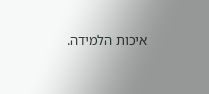איכות הלמידה.